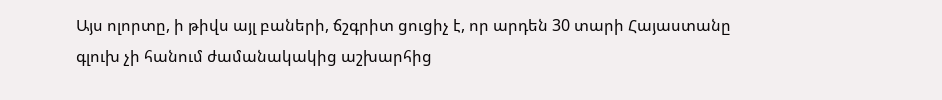Այս ոլորտը, ի թիվս այլ բաների, ճշգրիտ ցուցիչ է, որ արդեն 30 տարի Հայաստանը գլուխ չի հանում ժամանակակից աշխարհից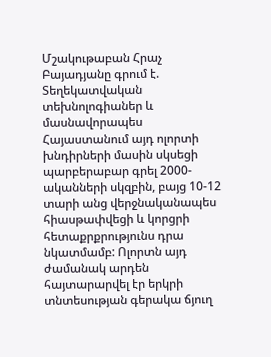Մշակութաբան Հրաչ Բայադյանը գրում է.
Տեղեկատվական տեխնոլոգիաներ և մասնավորապես Հայաստանում այդ ոլորտի խնդիրների մասին սկսեցի պարբերաբար գրել 2000-ականների սկզբին, բայց 10-12 տարի անց վերջնականապես հիասթափվեցի և կորցրի հետաքրքրությունս դրա նկատմամբ: Ոլորտն այդ ժամանակ արդեն հայտարարվել էր երկրի տնտեսության գերակա ճյուղ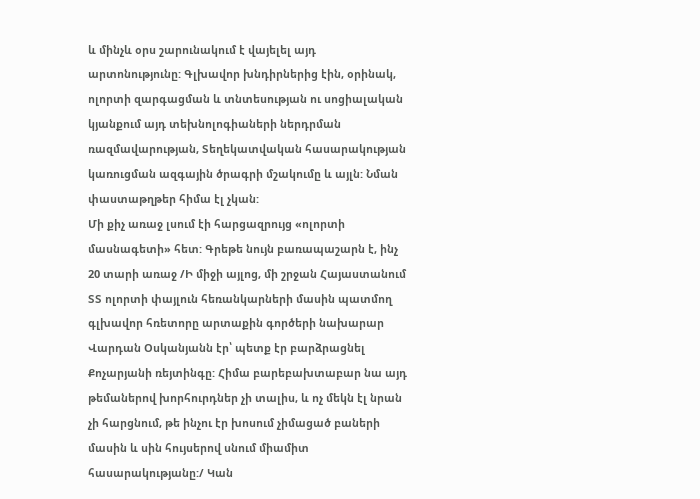և մինչև օրս շարունակում է վայելել այդ արտոնությունը: Գլխավոր խնդիրներից էին, օրինակ, ոլորտի զարգացման և տնտեսության ու սոցիալական կյանքում այդ տեխնոլոգիաների ներդրման ռազմավարության, Տեղեկատվական հասարակության կառուցման ազգային ծրագրի մշակումը և այլն: Նման փաստաթղթեր հիմա էլ չկան:
Մի քիչ առաջ լսում էի հարցազրույց «ոլորտի մասնագետի» հետ: Գրեթե նույն բառապաշարն է, ինչ 20 տարի առաջ /Ի միջի այլոց, մի շրջան Հայաստանում ՏՏ ոլորտի փայլուն հեռանկարների մասին պատմող գլխավոր հռետորը արտաքին գործերի նախարար Վարդան Օսկանյանն էր՝ պետք էր բարձրացնել Քոչարյանի ռեյտինգը: Հիմա բարեբախտաբար նա այդ թեմաներով խորհուրդներ չի տալիս, և ոչ մեկն էլ նրան չի հարցնում, թե ինչու էր խոսում չիմացած բաների մասին և սին հույսերով սնում միամիտ հասարակությանը:/ Կան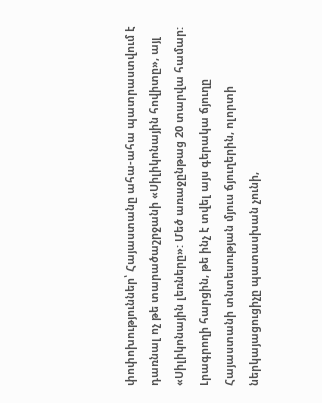փոփոխություններ՝ Հայաստանը ահա-ահա պատրաստվում է դառնալ ոչ թե տարածաշրջանի «Սիլիկոնային հովիտը», այլ «Սիլիկոնային լեռները»: Մեծ առաջընթաց 20 տարվա համար:
Լրագրողի հարցին, թե ինչ է տվել այս գերակա ճյուղը Հայաստանի տնտեսության մյուս ճյուղերին, ոլորտի ներկայացուցիչը պատասխան չունի,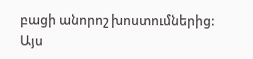բացի անորոշ խոստումներից:
Այս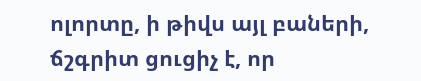ոլորտը, ի թիվս այլ բաների, ճշգրիտ ցուցիչ է, որ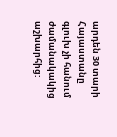արդեն 30 տարի Հայաստանը գլուխ չի հանում ժամանակակից աշխարհից: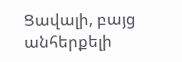Ցավալի, բայց անհերքելի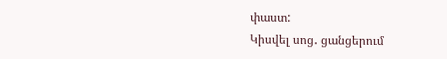փաստ:
Կիսվել սոց․ ցանցերում